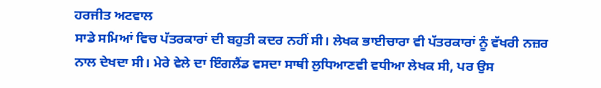ਹਰਜੀਤ ਅਟਵਾਲ
ਸਾਡੇ ਸਮਿਆਂ ਵਿਚ ਪੱਤਰਕਾਰਾਂ ਦੀ ਬਹੁਤੀ ਕਦਰ ਨਹੀਂ ਸੀ। ਲੇਖਕ ਭਾਈਚਾਰਾ ਵੀ ਪੱਤਰਕਾਰਾਂ ਨੂੰ ਵੱਖਰੀ ਨਜ਼ਰ ਨਾਲ ਦੇਖਦਾ ਸੀ। ਮੇਰੇ ਵੇਲੇ ਦਾ ਇੰਗਲੈਂਡ ਵਸਦਾ ਸਾਥੀ ਲੁਧਿਆਣਵੀ ਵਧੀਆ ਲੇਖਕ ਸੀ, ਪਰ ਉਸ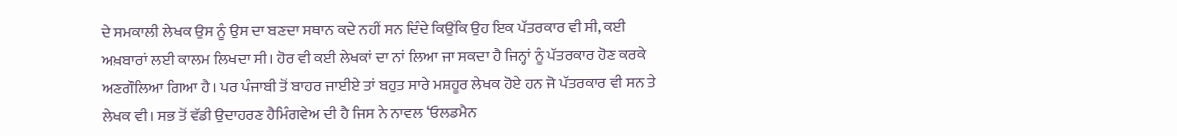ਦੇ ਸਮਕਾਲੀ ਲੇਖਕ ਉਸ ਨੂੰ ਉਸ ਦਾ ਬਣਦਾ ਸਥਾਨ ਕਦੇ ਨਹੀਂ ਸਨ ਦਿੰਦੇ ਕਿਉਂਕਿ ਉਹ ਇਕ ਪੱਤਰਕਾਰ ਵੀ ਸੀ, ਕਈ ਅਖ਼ਬਾਰਾਂ ਲਈ ਕਾਲਮ ਲਿਖਦਾ ਸੀ। ਹੋਰ ਵੀ ਕਈ ਲੇਖਕਾਂ ਦਾ ਨਾਂ ਲਿਆ ਜਾ ਸਕਦਾ ਹੈ ਜਿਨ੍ਹਾਂ ਨੂੰ ਪੱਤਰਕਾਰ ਹੋਣ ਕਰਕੇ ਅਣਗੌਲਿਆ ਗਿਆ ਹੈ। ਪਰ ਪੰਜਾਬੀ ਤੋਂ ਬਾਹਰ ਜਾਈਏ ਤਾਂ ਬਹੁਤ ਸਾਰੇ ਮਸ਼ਹੂਰ ਲੇਖਕ ਹੋਏ ਹਨ ਜੋ ਪੱਤਰਕਾਰ ਵੀ ਸਨ ਤੇ ਲੇਖਕ ਵੀ। ਸਭ ਤੋਂ ਵੱਡੀ ਉਦਾਹਰਣ ਹੈਮਿੰਗਵੇਅ ਦੀ ਹੈ ਜਿਸ ਨੇ ਨਾਵਲ ‘ਓਲਡਮੈਨ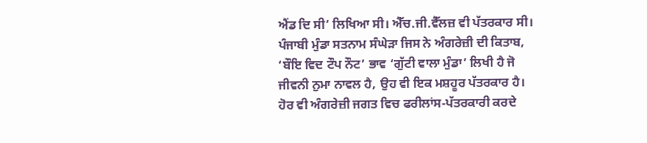ਐਂਡ ਦਿ ਸੀ’ ਲਿਖਿਆ ਸੀ। ਐੱਚ.ਜੀ.ਵੈੱਲਜ਼ ਵੀ ਪੱਤਰਕਾਰ ਸੀ। ਪੰਜਾਬੀ ਮੁੰਡਾ ਸਤਨਾਮ ਸੰਘੇੜਾ ਜਿਸ ਨੇ ਅੰਗਰੇਜ਼ੀ ਦੀ ਕਿਤਾਬ, ‘ਬੌਇ ਵਿਦ ਟੌਪ ਨੌਟ’ ਭਾਵ ‘ਗੁੱਟੀ ਵਾਲਾ ਮੁੰਡਾ’ ਲਿਖੀ ਹੈ ਜੋ ਜੀਵਨੀ ਨੁਮਾ ਨਾਵਲ ਹੈ, ਉਹ ਵੀ ਇਕ ਮਸ਼ਹੂਰ ਪੱਤਰਕਾਰ ਹੈ। ਹੋਰ ਵੀ ਅੰਗਰੇਜ਼ੀ ਜਗਤ ਵਿਚ ਫਰੀਲਾਂਸ-ਪੱਤਰਕਾਰੀ ਕਰਦੇ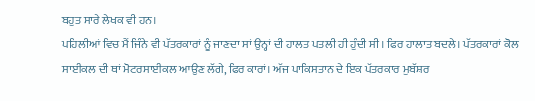ਬਹੁਤ ਸਾਰੇ ਲੇਖਕ ਵੀ ਹਨ।
ਪਹਿਲੀਆਂ ਵਿਚ ਮੈਂ ਜਿੰਨੇ ਵੀ ਪੱਤਰਕਾਰਾਂ ਨੂੰ ਜਾਣਦਾ ਸਾਂ ਉਨ੍ਹਾਂ ਦੀ ਹਾਲਤ ਪਤਲੀ ਹੀ ਹੁੰਦੀ ਸੀ। ਫਿਰ ਹਾਲਾਤ ਬਦਲੇ। ਪੱਤਰਕਾਰਾਂ ਕੋਲ ਸਾਈਕਲ ਦੀ ਥਾਂ ਮੋਟਰਸਾਈਕਲ ਆਉਣ ਲੱਗੇ, ਫਿਰ ਕਾਰਾਂ। ਅੱਜ ਪਾਕਿਸਤਾਨ ਦੇ ਇਕ ਪੱਤਰਕਾਰ ਮੁਬੱਸ਼ਰ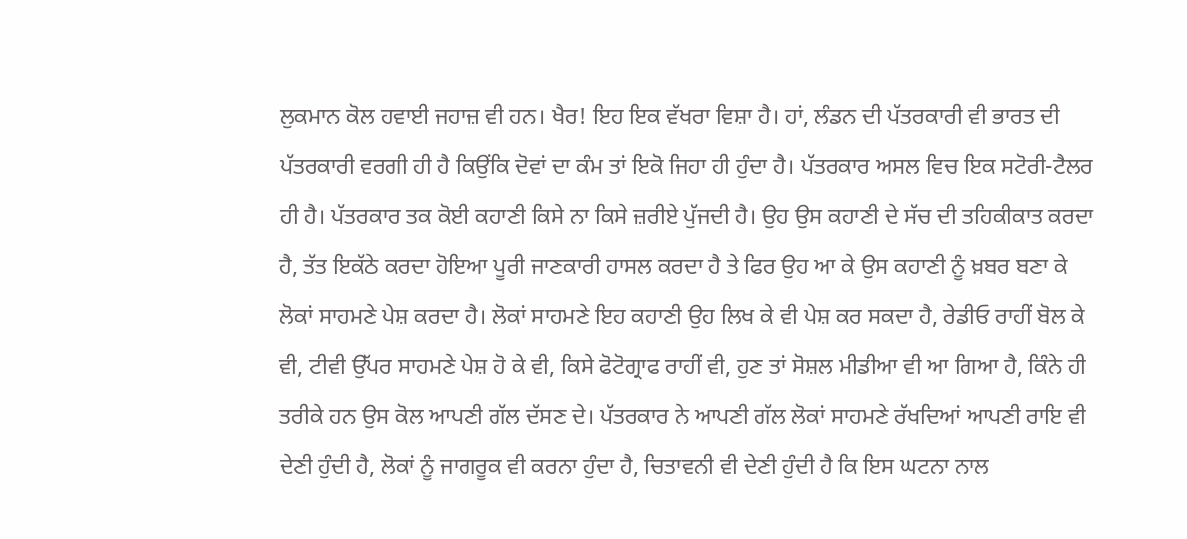ਲੁਕਮਾਨ ਕੋਲ ਹਵਾਈ ਜਹਾਜ਼ ਵੀ ਹਨ। ਖੈਰ! ਇਹ ਇਕ ਵੱਖਰਾ ਵਿਸ਼ਾ ਹੈ। ਹਾਂ, ਲੰਡਨ ਦੀ ਪੱਤਰਕਾਰੀ ਵੀ ਭਾਰਤ ਦੀ ਪੱਤਰਕਾਰੀ ਵਰਗੀ ਹੀ ਹੈ ਕਿਉਂਕਿ ਦੋਵਾਂ ਦਾ ਕੰਮ ਤਾਂ ਇਕੋ ਜਿਹਾ ਹੀ ਹੁੰਦਾ ਹੈ। ਪੱਤਰਕਾਰ ਅਸਲ ਵਿਚ ਇਕ ਸਟੋਰੀ-ਟੈਲਰ ਹੀ ਹੈ। ਪੱਤਰਕਾਰ ਤਕ ਕੋਈ ਕਹਾਣੀ ਕਿਸੇ ਨਾ ਕਿਸੇ ਜ਼ਰੀਏ ਪੁੱਜਦੀ ਹੈ। ਉਹ ਉਸ ਕਹਾਣੀ ਦੇ ਸੱਚ ਦੀ ਤਹਿਕੀਕਾਤ ਕਰਦਾ ਹੈ, ਤੱਤ ਇਕੱਠੇ ਕਰਦਾ ਹੋਇਆ ਪੂਰੀ ਜਾਣਕਾਰੀ ਹਾਸਲ ਕਰਦਾ ਹੈ ਤੇ ਫਿਰ ਉਹ ਆ ਕੇ ਉਸ ਕਹਾਣੀ ਨੂੰ ਖ਼ਬਰ ਬਣਾ ਕੇ ਲੋਕਾਂ ਸਾਹਮਣੇ ਪੇਸ਼ ਕਰਦਾ ਹੈ। ਲੋਕਾਂ ਸਾਹਮਣੇ ਇਹ ਕਹਾਣੀ ਉਹ ਲਿਖ ਕੇ ਵੀ ਪੇਸ਼ ਕਰ ਸਕਦਾ ਹੈ, ਰੇਡੀਓ ਰਾਹੀਂ ਬੋਲ ਕੇ ਵੀ, ਟੀਵੀ ਉੱਪਰ ਸਾਹਮਣੇ ਪੇਸ਼ ਹੋ ਕੇ ਵੀ, ਕਿਸੇ ਫੋਟੋਗ੍ਰਾਫ ਰਾਹੀਂ ਵੀ, ਹੁਣ ਤਾਂ ਸੋਸ਼ਲ ਮੀਡੀਆ ਵੀ ਆ ਗਿਆ ਹੈ, ਕਿੰਨੇ ਹੀ ਤਰੀਕੇ ਹਨ ਉਸ ਕੋਲ ਆਪਣੀ ਗੱਲ ਦੱਸਣ ਦੇ। ਪੱਤਰਕਾਰ ਨੇ ਆਪਣੀ ਗੱਲ ਲੋਕਾਂ ਸਾਹਮਣੇ ਰੱਖਦਿਆਂ ਆਪਣੀ ਰਾਇ ਵੀ ਦੇਣੀ ਹੁੰਦੀ ਹੈ, ਲੋਕਾਂ ਨੂੰ ਜਾਗਰੂਕ ਵੀ ਕਰਨਾ ਹੁੰਦਾ ਹੈ, ਚਿਤਾਵਨੀ ਵੀ ਦੇਣੀ ਹੁੰਦੀ ਹੈ ਕਿ ਇਸ ਘਟਨਾ ਨਾਲ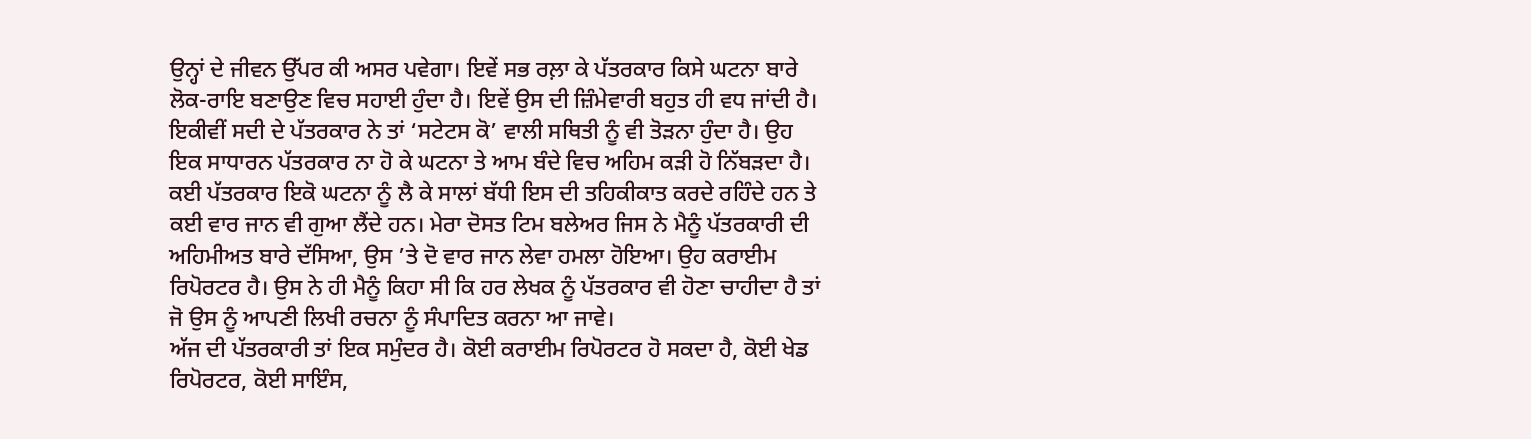ਉਨ੍ਹਾਂ ਦੇ ਜੀਵਨ ਉੱਪਰ ਕੀ ਅਸਰ ਪਵੇਗਾ। ਇਵੇਂ ਸਭ ਰਲ਼ਾ ਕੇ ਪੱਤਰਕਾਰ ਕਿਸੇ ਘਟਨਾ ਬਾਰੇ ਲੋਕ-ਰਾਇ ਬਣਾਉਣ ਵਿਚ ਸਹਾਈ ਹੁੰਦਾ ਹੈ। ਇਵੇਂ ਉਸ ਦੀ ਜ਼ਿੰਮੇਵਾਰੀ ਬਹੁਤ ਹੀ ਵਧ ਜਾਂਦੀ ਹੈ। ਇਕੀਵੀਂ ਸਦੀ ਦੇ ਪੱਤਰਕਾਰ ਨੇ ਤਾਂ ‘ਸਟੇਟਸ ਕੋ’ ਵਾਲੀ ਸਥਿਤੀ ਨੂੰ ਵੀ ਤੋੜਨਾ ਹੁੰਦਾ ਹੈ। ਉਹ ਇਕ ਸਾਧਾਰਨ ਪੱਤਰਕਾਰ ਨਾ ਹੋ ਕੇ ਘਟਨਾ ਤੇ ਆਮ ਬੰਦੇ ਵਿਚ ਅਹਿਮ ਕੜੀ ਹੋ ਨਿੱਬੜਦਾ ਹੈ। ਕਈ ਪੱਤਰਕਾਰ ਇਕੋ ਘਟਨਾ ਨੂੰ ਲੈ ਕੇ ਸਾਲਾਂ ਬੱਧੀ ਇਸ ਦੀ ਤਹਿਕੀਕਾਤ ਕਰਦੇ ਰਹਿੰਦੇ ਹਨ ਤੇ ਕਈ ਵਾਰ ਜਾਨ ਵੀ ਗੁਆ ਲੈਂਦੇ ਹਨ। ਮੇਰਾ ਦੋਸਤ ਟਿਮ ਬਲੇਅਰ ਜਿਸ ਨੇ ਮੈਨੂੰ ਪੱਤਰਕਾਰੀ ਦੀ ਅਹਿਮੀਅਤ ਬਾਰੇ ਦੱਸਿਆ, ਉਸ ’ਤੇ ਦੋ ਵਾਰ ਜਾਨ ਲੇਵਾ ਹਮਲਾ ਹੋਇਆ। ਉਹ ਕਰਾਈਮ ਰਿਪੋਰਟਰ ਹੈ। ਉਸ ਨੇ ਹੀ ਮੈਨੂੰ ਕਿਹਾ ਸੀ ਕਿ ਹਰ ਲੇਖਕ ਨੂੰ ਪੱਤਰਕਾਰ ਵੀ ਹੋਣਾ ਚਾਹੀਦਾ ਹੈ ਤਾਂ ਜੋ ਉਸ ਨੂੰ ਆਪਣੀ ਲਿਖੀ ਰਚਨਾ ਨੂੰ ਸੰਪਾਦਿਤ ਕਰਨਾ ਆ ਜਾਵੇ।
ਅੱਜ ਦੀ ਪੱਤਰਕਾਰੀ ਤਾਂ ਇਕ ਸਮੁੰਦਰ ਹੈ। ਕੋਈ ਕਰਾਈਮ ਰਿਪੋਰਟਰ ਹੋ ਸਕਦਾ ਹੈ, ਕੋਈ ਖੇਡ ਰਿਪੋਰਟਰ, ਕੋਈ ਸਾਇੰਸ,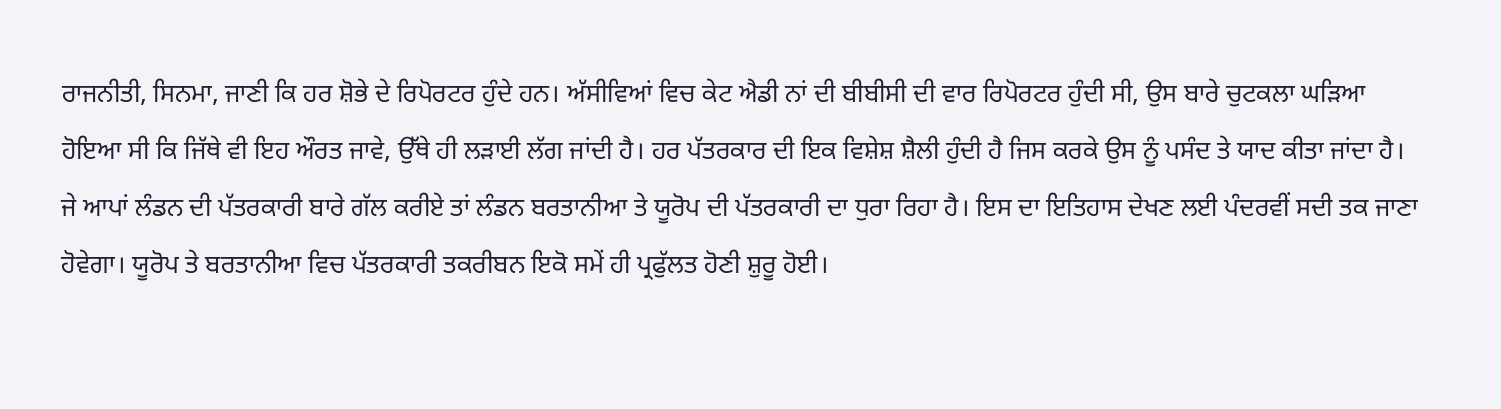ਰਾਜਨੀਤੀ, ਸਿਨਮਾ, ਜਾਣੀ ਕਿ ਹਰ ਸ਼ੋਭੇ ਦੇ ਰਿਪੋਰਟਰ ਹੁੰਦੇ ਹਨ। ਅੱਸੀਵਿਆਂ ਵਿਚ ਕੇਟ ਐਡੀ ਨਾਂ ਦੀ ਬੀਬੀਸੀ ਦੀ ਵਾਰ ਰਿਪੋਰਟਰ ਹੁੰਦੀ ਸੀ, ਉਸ ਬਾਰੇ ਚੁਟਕਲਾ ਘੜਿਆ ਹੋਇਆ ਸੀ ਕਿ ਜਿੱਥੇ ਵੀ ਇਹ ਔਰਤ ਜਾਵੇ, ਉੱਥੇ ਹੀ ਲੜਾਈ ਲੱਗ ਜਾਂਦੀ ਹੈ। ਹਰ ਪੱਤਰਕਾਰ ਦੀ ਇਕ ਵਿਸ਼ੇਸ਼ ਸ਼ੈਲੀ ਹੁੰਦੀ ਹੈ ਜਿਸ ਕਰਕੇ ਉਸ ਨੂੰ ਪਸੰਦ ਤੇ ਯਾਦ ਕੀਤਾ ਜਾਂਦਾ ਹੈ।
ਜੇ ਆਪਾਂ ਲੰਡਨ ਦੀ ਪੱਤਰਕਾਰੀ ਬਾਰੇ ਗੱਲ ਕਰੀਏ ਤਾਂ ਲੰਡਨ ਬਰਤਾਨੀਆ ਤੇ ਯੂਰੋਪ ਦੀ ਪੱਤਰਕਾਰੀ ਦਾ ਧੁਰਾ ਰਿਹਾ ਹੈ। ਇਸ ਦਾ ਇਤਿਹਾਸ ਦੇਖਣ ਲਈ ਪੰਦਰਵੀਂ ਸਦੀ ਤਕ ਜਾਣਾ ਹੋਵੇਗਾ। ਯੂਰੋਪ ਤੇ ਬਰਤਾਨੀਆ ਵਿਚ ਪੱਤਰਕਾਰੀ ਤਕਰੀਬਨ ਇਕੋ ਸਮੇਂ ਹੀ ਪ੍ਰਫੁੱਲਤ ਹੋਣੀ ਸ਼ੁਰੂ ਹੋਈ।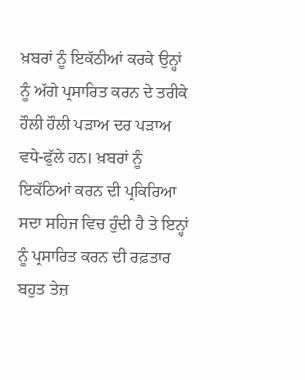ਖ਼ਬਰਾਂ ਨੂੰ ਇਕੱਠੀਆਂ ਕਰਕੇ ਉਨ੍ਹਾਂ ਨੂੰ ਅੱਗੇ ਪ੍ਰਸਾਰਿਤ ਕਰਨ ਦੇ ਤਰੀਕੇ ਹੌਲੀ ਹੌਲੀ ਪੜਾਅ ਦਰ ਪੜਾਅ ਵਧੇ-ਫੁੱਲੇ ਹਨ। ਖ਼ਬਰਾਂ ਨੂੰ ਇਕੱਠਿਆਂ ਕਰਨ ਦੀ ਪ੍ਰਕਿਰਿਆ ਸਦਾ ਸਹਿਜ ਵਿਚ ਹੁੰਦੀ ਹੈ ਤੇ ਇਨ੍ਹਾਂ ਨੂੰ ਪ੍ਰਸਾਰਿਤ ਕਰਨ ਦੀ ਰਫ਼ਤਾਰ ਬਹੁਤ ਤੇਜ਼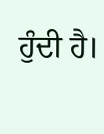ਹੁੰਦੀ ਹੈ।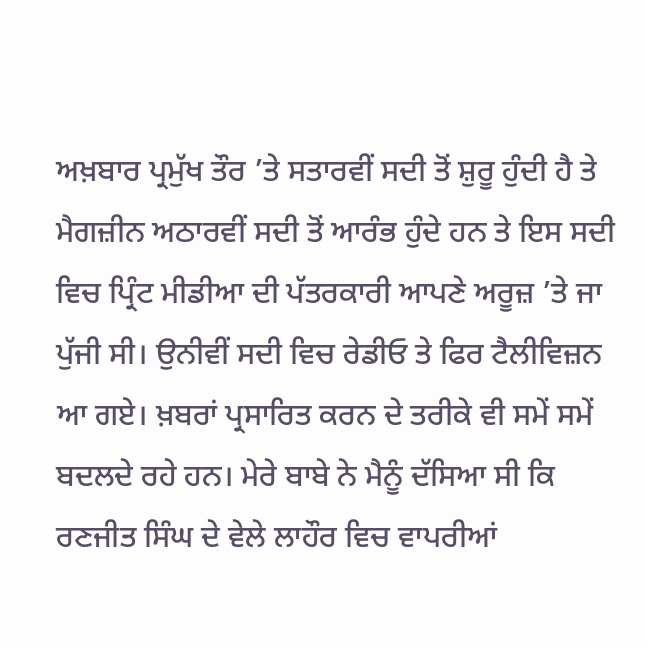ਅਖ਼ਬਾਰ ਪ੍ਰਮੁੱਖ ਤੌਰ ’ਤੇ ਸਤਾਰਵੀਂ ਸਦੀ ਤੋਂ ਸ਼ੁਰੂ ਹੁੰਦੀ ਹੈ ਤੇ ਮੈਗਜ਼ੀਨ ਅਠਾਰਵੀਂ ਸਦੀ ਤੋਂ ਆਰੰਭ ਹੁੰਦੇ ਹਨ ਤੇ ਇਸ ਸਦੀ ਵਿਚ ਪ੍ਰਿੰਟ ਮੀਡੀਆ ਦੀ ਪੱਤਰਕਾਰੀ ਆਪਣੇ ਅਰੂਜ਼ ’ਤੇ ਜਾ ਪੁੱਜੀ ਸੀ। ਉਨੀਵੀਂ ਸਦੀ ਵਿਚ ਰੇਡੀਓ ਤੇ ਫਿਰ ਟੈਲੀਵਿਜ਼ਨ ਆ ਗਏ। ਖ਼ਬਰਾਂ ਪ੍ਰਸਾਰਿਤ ਕਰਨ ਦੇ ਤਰੀਕੇ ਵੀ ਸਮੇਂ ਸਮੇਂ ਬਦਲਦੇ ਰਹੇ ਹਨ। ਮੇਰੇ ਬਾਬੇ ਨੇ ਮੈਨੂੰ ਦੱਸਿਆ ਸੀ ਕਿ ਰਣਜੀਤ ਸਿੰਘ ਦੇ ਵੇਲੇ ਲਾਹੌਰ ਵਿਚ ਵਾਪਰੀਆਂ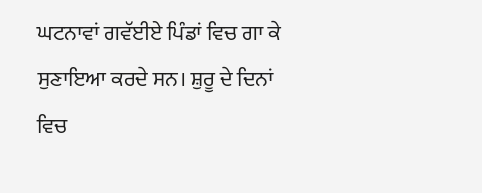ਘਟਨਾਵਾਂ ਗਵੱਈਏ ਪਿੰਡਾਂ ਵਿਚ ਗਾ ਕੇ ਸੁਣਾਇਆ ਕਰਦੇ ਸਨ। ਸ਼ੁਰੂ ਦੇ ਦਿਨਾਂ ਵਿਚ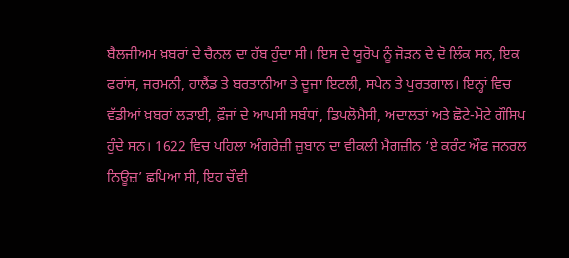ਬੈਲਜੀਅਮ ਖ਼ਬਰਾਂ ਦੇ ਚੈਨਲ ਦਾ ਹੱਬ ਹੁੰਦਾ ਸੀ। ਇਸ ਦੇ ਯੂਰੋਪ ਨੂੰ ਜੋੜਨ ਦੇ ਦੋ ਲਿੰਕ ਸਨ, ਇਕ ਫਰਾਂਸ, ਜਰਮਨੀ, ਹਾਲੈਂਡ ਤੇ ਬਰਤਾਨੀਆ ਤੇ ਦੂਜਾ ਇਟਲੀ, ਸਪੇਨ ਤੇ ਪੁਰਤਗਾਲ। ਇਨ੍ਹਾਂ ਵਿਚ ਵੱਡੀਆਂ ਖ਼ਬਰਾਂ ਲੜਾਈ, ਫ਼ੌਜਾਂ ਦੇ ਆਪਸੀ ਸਬੰਧਾਂ, ਡਿਪਲੋਮੈਸੀ, ਅਦਾਲਤਾਂ ਅਤੇ ਛੋਟੇ-ਮੋਟੇ ਗੌਸਿਪ ਹੁੰਦੇ ਸਨ। 1622 ਵਿਚ ਪਹਿਲਾ ਅੰਗਰੇਜ਼ੀ ਜ਼ੁਬਾਨ ਦਾ ਵੀਕਲੀ ਮੈਗਜ਼ੀਨ ‘ਏ ਕਰੰਟ ਔਫ ਜਨਰਲ ਨਿਊਜ਼’ ਛਪਿਆ ਸੀ, ਇਹ ਚੌਵੀ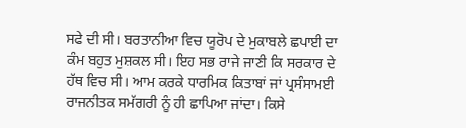ਸਫੇ ਦੀ ਸੀ। ਬਰਤਾਨੀਆ ਵਿਚ ਯੂਰੋਪ ਦੇ ਮੁਕਾਬਲੇ ਛਪਾਈ ਦਾ ਕੰਮ ਬਹੁਤ ਮੁਸ਼ਕਲ ਸੀ। ਇਹ ਸਭ ਰਾਜੇ ਜਾਣੀ ਕਿ ਸਰਕਾਰ ਦੇ ਹੱਥ ਵਿਚ ਸੀ। ਆਮ ਕਰਕੇ ਧਾਰਮਿਕ ਕਿਤਾਬਾਂ ਜਾਂ ਪ੍ਰਸੰਸਾਮਈ ਰਾਜਨੀਤਕ ਸਮੱਗਰੀ ਨੂੰ ਹੀ ਛਾਪਿਆ ਜਾਂਦਾ। ਕਿਸੇ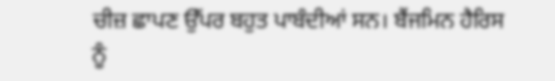ਚੀਜ਼ ਛਾਪਣ ਉੱਪਰ ਬਹੁਤ ਪਾਬੰਦੀਆਂ ਸਨ। ਬੈਂਜਮਿਨ ਹੈਰਿਸ ਨੂੰ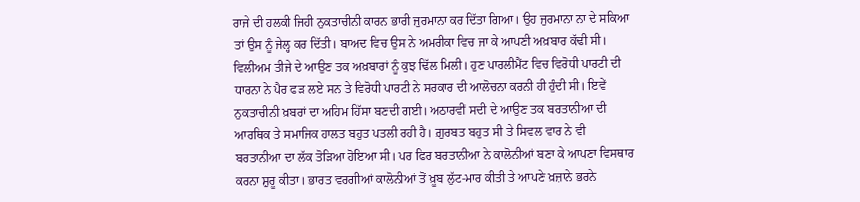ਰਾਜੇ ਦੀ ਹਲਕੀ ਜਿਹੀ ਨੁਕਤਾਚੀਨੀ ਕਾਰਨ ਭਾਰੀ ਜੁਰਮਾਨਾ ਕਰ ਦਿੱਤਾ ਗਿਆ। ਉਹ ਜੁਰਮਾਨਾ ਨਾ ਦੇ ਸਕਿਆ ਤਾਂ ਉਸ ਨੂੰ ਜੇਲ੍ਹ ਕਰ ਦਿੱਤੀ। ਬਾਅਦ ਵਿਚ ਉਸ ਨੇ ਅਮਰੀਕਾ ਵਿਚ ਜਾ ਕੇ ਆਪਣੀ ਅਖ਼ਬਾਰ ਕੱਢੀ ਸੀ। ਵਿਲੀਅਮ ਤੀਜੇ ਦੇ ਆਉਣ ਤਕ ਅਖ਼ਬਾਰਾਂ ਨੂੰ ਕੁਝ ਢਿੱਲ ਮਿਲੀ। ਹੁਣ ਪਾਰਲੀਮੈਂਟ ਵਿਚ ਵਿਰੋਧੀ ਪਾਰਟੀ ਦੀ ਧਾਰਨਾ ਨੇ ਪੈਰ ਫੜ ਲਏ ਸਨ ਤੇ ਵਿਰੋਧੀ ਪਾਰਟੀ ਨੇ ਸਰਕਾਰ ਦੀ ਆਲੋਚਨਾ ਕਰਨੀ ਹੀ ਹੁੰਦੀ ਸੀ। ਇਵੇਂ ਨੁਕਤਾਚੀਨੀ ਖ਼ਬਰਾਂ ਦਾ ਅਹਿਮ ਹਿੱਸਾ ਬਣਦੀ ਗਈ। ਅਠਾਰਵੀਂ ਸਦੀ ਦੇ ਆਉਣ ਤਕ ਬਰਤਾਨੀਆ ਦੀ ਆਰਥਿਕ ਤੇ ਸਮਾਜਿਕ ਹਾਲਤ ਬਹੁਤ ਪਤਲੀ ਰਹੀ ਹੈ। ਗ਼ੁਰਬਤ ਬਹੁਤ ਸੀ ਤੇ ਸਿਵਲ ਵਾਰ ਨੇ ਵੀ ਬਰਤਾਨੀਆ ਦਾ ਲੱਕ ਤੋੜਿਆ ਹੋਇਆ ਸੀ। ਪਰ ਫਿਰ ਬਰਤਾਨੀਆ ਨੇ ਕਾਲੋਨੀਆਂ ਬਣਾ ਕੇ ਆਪਣਾ ਵਿਸਥਾਰ ਕਰਨਾ ਸ਼ੁਰੂ ਕੀਤਾ। ਭਾਰਤ ਵਰਗੀਆਂ ਕਾਲੋਨੀਆਂ ਤੋਂ ਖ਼ੂਬ ਲੁੱਟ-ਮਾਰ ਕੀਤੀ ਤੇ ਆਪਣੇ ਖ਼ਜ਼ਾਨੇ ਭਰਨੇ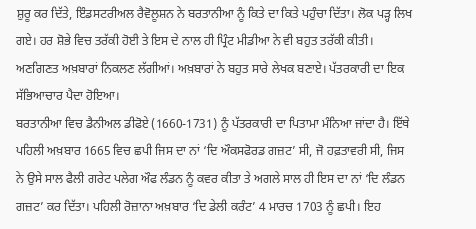ਸ਼ੁਰੂ ਕਰ ਦਿੱਤੇ, ਇੰਡਸਟਰੀਅਲ ਰੈਵੋਲੂਸ਼ਨ ਨੇ ਬਰਤਾਨੀਆ ਨੂੰ ਕਿਤੇ ਦਾ ਕਿਤੇ ਪਹੁੰਚਾ ਦਿੱਤਾ। ਲੋਕ ਪੜ੍ਹ ਲਿਖ ਗਏ। ਹਰ ਸ਼ੋਭੇ ਵਿਚ ਤਰੱਕੀ ਹੋਈ ਤੇ ਇਸ ਦੇ ਨਾਲ ਹੀ ਪ੍ਰਿੰਟ ਮੀਡੀਆ ਨੇ ਵੀ ਬਹੁਤ ਤਰੱਕੀ ਕੀਤੀ। ਅਣਗਿਣਤ ਅਖ਼ਬਾਰਾਂ ਨਿਕਲਣ ਲੱਗੀਆਂ। ਅਖ਼ਬਾਰਾਂ ਨੇ ਬਹੁਤ ਸਾਰੇ ਲੇਖਕ ਬਣਾਏ। ਪੱਤਰਕਾਰੀ ਦਾ ਇਕ ਸੱਭਿਆਚਾਰ ਪੈਦਾ ਹੋਇਆ।
ਬਰਤਾਨੀਆ ਵਿਚ ਡੈਨੀਅਲ ਡੀਫੋਏ (1660-1731) ਨੂੰ ਪੱਤਰਕਾਰੀ ਦਾ ਪਿਤਾਮਾ ਮੰਨਿਆ ਜਾਂਦਾ ਹੈ। ਇੱਥੇ ਪਹਿਲੀ ਅਖ਼ਬਾਰ 1665 ਵਿਚ ਛਪੀ ਜਿਸ ਦਾ ਨਾਂ ‘ਦਿ ਔਕਸਫੋਰਡ ਗਜ਼ਟ’ ਸੀ, ਜੋ ਹਫ਼ਤਾਵਰੀ ਸੀ, ਜਿਸ ਨੇ ਉਸੇ ਸਾਲ ਫੈਲੀ ਗਰੇਟ ਪਲੇਗ ਔਫ ਲੰਡਨ ਨੂੰ ਕਵਰ ਕੀਤਾ ਤੇ ਅਗਲੇ ਸਾਲ ਹੀ ਇਸ ਦਾ ਨਾਂ ‘ਦਿ ਲੰਡਨ ਗਜ਼ਟ’ ਕਰ ਦਿੱਤਾ। ਪਹਿਲੀ ਰੋਜ਼ਾਨਾ ਅਖ਼ਬਾਰ ‘ਦਿ ਡੇਲੀ ਕਰੰਟ’ 4 ਮਾਰਚ 1703 ਨੂੰ ਛਪੀ। ਇਹ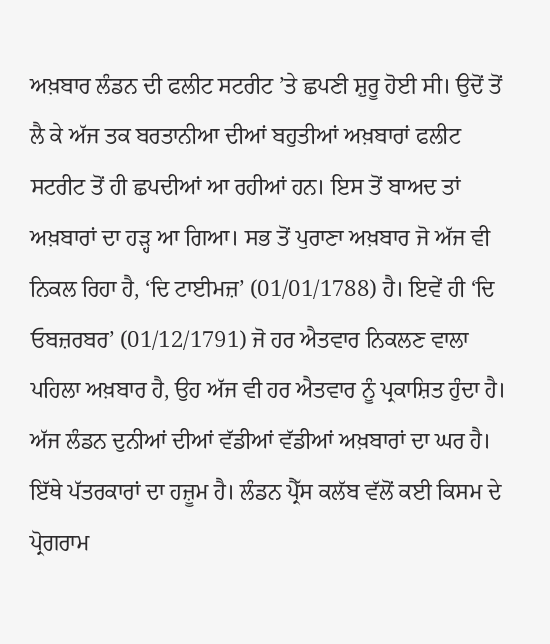ਅਖ਼ਬਾਰ ਲੰਡਨ ਦੀ ਫਲੀਟ ਸਟਰੀਟ ’ਤੇ ਛਪਣੀ ਸ਼ੁਰੂ ਹੋਈ ਸੀ। ਉਦੋਂ ਤੋਂ ਲੈ ਕੇ ਅੱਜ ਤਕ ਬਰਤਾਨੀਆ ਦੀਆਂ ਬਹੁਤੀਆਂ ਅਖ਼ਬਾਰਾਂ ਫਲੀਟ ਸਟਰੀਟ ਤੋਂ ਹੀ ਛਪਦੀਆਂ ਆ ਰਹੀਆਂ ਹਨ। ਇਸ ਤੋਂ ਬਾਅਦ ਤਾਂ ਅਖ਼ਬਾਰਾਂ ਦਾ ਹੜ੍ਹ ਆ ਗਿਆ। ਸਭ ਤੋਂ ਪੁਰਾਣਾ ਅਖ਼ਬਾਰ ਜੋ ਅੱਜ ਵੀ ਨਿਕਲ ਰਿਹਾ ਹੈ, ‘ਦਿ ਟਾਈਮਜ਼’ (01/01/1788) ਹੈ। ਇਵੇਂ ਹੀ ‘ਦਿ ਓਬਜ਼ਰਬਰ’ (01/12/1791) ਜੋ ਹਰ ਐਤਵਾਰ ਨਿਕਲਣ ਵਾਲਾ ਪਹਿਲਾ ਅਖ਼ਬਾਰ ਹੈ, ਉਹ ਅੱਜ ਵੀ ਹਰ ਐਤਵਾਰ ਨੂੰ ਪ੍ਰਕਾਸ਼ਿਤ ਹੁੰਦਾ ਹੈ। ਅੱਜ ਲੰਡਨ ਦੁਨੀਆਂ ਦੀਆਂ ਵੱਡੀਆਂ ਵੱਡੀਆਂ ਅਖ਼ਬਾਰਾਂ ਦਾ ਘਰ ਹੈ। ਇੱਥੇ ਪੱਤਰਕਾਰਾਂ ਦਾ ਹਜ਼ੂਮ ਹੈ। ਲੰਡਨ ਪ੍ਰੈੱਸ ਕਲੱਬ ਵੱਲੋਂ ਕਈ ਕਿਸਮ ਦੇ ਪ੍ਰੋਗਰਾਮ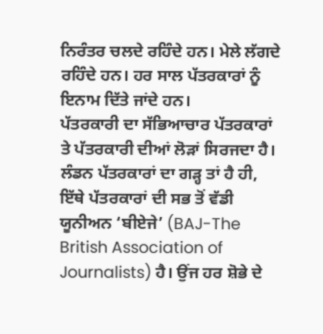ਨਿਰੰਤਰ ਚਲਦੇ ਰਹਿੰਦੇ ਹਨ। ਮੇਲੇ ਲੱਗਦੇ ਰਹਿੰਦੇ ਹਨ। ਹਰ ਸਾਲ ਪੱਤਰਕਾਰਾਂ ਨੂੰ ਇਨਾਮ ਦਿੱਤੇ ਜਾਂਦੇ ਹਨ।
ਪੱਤਰਕਾਰੀ ਦਾ ਸੱਭਿਆਚਾਰ ਪੱਤਰਕਾਰਾਂ ਤੇ ਪੱਤਰਕਾਰੀ ਦੀਆਂ ਲੋੜਾਂ ਸਿਰਜਦਾ ਹੈ। ਲੰਡਨ ਪੱਤਰਕਾਰਾਂ ਦਾ ਗੜ੍ਹ ਤਾਂ ਹੈ ਹੀ, ਇੱਥੇ ਪੱਤਰਕਾਰਾਂ ਦੀ ਸਭ ਤੋਂ ਵੱਡੀ ਯੂਨੀਅਨ ‘ਬੀਏਜੇ’ (BAJ-The British Association of Journalists) ਹੈ। ਉਂਜ ਹਰ ਸ਼ੋਭੇ ਦੇ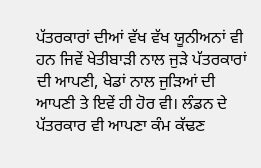ਪੱਤਰਕਾਰਾਂ ਦੀਆਂ ਵੱਖ ਵੱਖ ਯੂਨੀਅਨਾਂ ਵੀ ਹਨ ਜਿਵੇਂ ਖੇਤੀਬਾੜੀ ਨਾਲ ਜੁੜੇ ਪੱਤਰਕਾਰਾਂ ਦੀ ਆਪਣੀ, ਖੇਡਾਂ ਨਾਲ ਜੁੜਿਆਂ ਦੀ ਆਪਣੀ ਤੇ ਇਵੇਂ ਹੀ ਹੋਰ ਵੀ। ਲੰਡਨ ਦੇ ਪੱਤਰਕਾਰ ਵੀ ਆਪਣਾ ਕੰਮ ਕੱਢਣ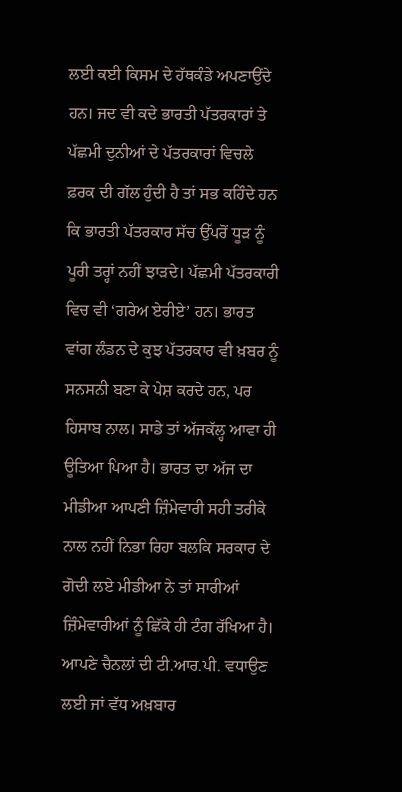ਲਈ ਕਈ ਕਿਸਮ ਦੇ ਹੱਥਕੰਡੇ ਅਪਣਾਉਂਦੇ ਹਨ। ਜਦ ਵੀ ਕਦੇ ਭਾਰਤੀ ਪੱਤਰਕਾਰਾਂ ਤੇ ਪੱਛਮੀ ਦੁਨੀਆਂ ਦੇ ਪੱਤਰਕਾਰਾਂ ਵਿਚਲੇ ਫ਼ਰਕ ਦੀ ਗੱਲ ਹੁੰਦੀ ਹੈ ਤਾਂ ਸਭ ਕਹਿੰਦੇ ਹਨ ਕਿ ਭਾਰਤੀ ਪੱਤਰਕਾਰ ਸੱਚ ਉੱਪਰੋਂ ਧੂੜ ਨੂੰ ਪੂਰੀ ਤਰ੍ਹਾਂ ਨਹੀਂ ਝਾੜਦੇ। ਪੱਛਮੀ ਪੱਤਰਕਾਰੀ ਵਿਚ ਵੀ ‘ਗਰੇਅ ਏਰੀਏ’ ਹਨ। ਭਾਰਤ ਵਾਂਗ ਲੰਡਨ ਦੇ ਕੁਝ ਪੱਤਰਕਾਰ ਵੀ ਖ਼ਬਰ ਨੂੰ ਸਨਸਨੀ ਬਣਾ ਕੇ ਪੇਸ਼ ਕਰਦੇ ਹਨ, ਪਰ ਹਿਸਾਬ ਨਾਲ। ਸਾਡੇ ਤਾਂ ਅੱਜਕੱਲ੍ਹ ਆਵਾ ਹੀ ਊਤਿਆ ਪਿਆ ਹੈ। ਭਾਰਤ ਦਾ ਅੱਜ ਦਾ ਮੀਡੀਆ ਆਪਣੀ ਜ਼ਿੰਮੇਵਾਰੀ ਸਹੀ ਤਰੀਕੇ ਨਾਲ ਨਹੀਂ ਨਿਭਾ ਰਿਹਾ ਬਲਕਿ ਸਰਕਾਰ ਦੇ ਗੋਦੀ ਲਏ ਮੀਡੀਆ ਨੇ ਤਾਂ ਸਾਰੀਆਂ ਜ਼ਿੰਮੇਵਾਰੀਆਂ ਨੂੰ ਛਿੱਕੇ ਹੀ ਟੰਗ ਰੱਖਿਆ ਹੈ। ਆਪਣੇ ਚੈਨਲਾਂ ਦੀ ਟੀ.ਆਰ.ਪੀ. ਵਧਾਉਣ ਲਈ ਜਾਂ ਵੱਧ ਅਖ਼ਬਾਰ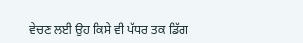ਵੇਚਣ ਲਈ ਉਹ ਕਿਸੇ ਵੀ ਪੱਧਰ ਤਕ ਡਿੱਗ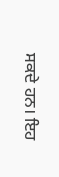ਸਕਦੇ ਹਨ। ਇਹ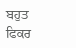ਬਹੁਤ ਫਿਕਰ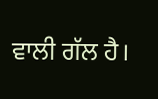ਵਾਲੀ ਗੱਲ ਹੈ।